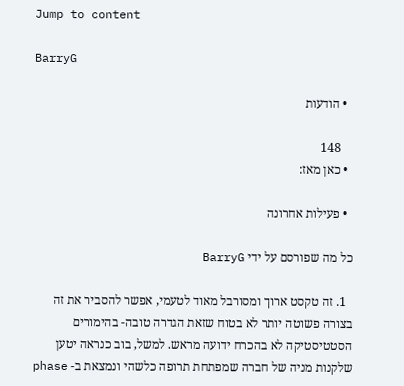Jump to content

BarryG

  • הודעות

    148
  • כאן מאז:

  • פעילות אחרונה

כל מה שפורסם על ידי BarryG

  1. זה טקסט ארוך ומסורבל מאוד לטעמי, אפשר להסביר את זה בצורה פשוטה יותר לא בטוח שזאת הגדרה טובה- בהימורים הסטטיסטיקה לא בהכרח ידועה מראש. למשל, בוב כנראה יטען שלקנות מניה של חברה שמפתחת תרופה כלשהי ונמצאת ב- phase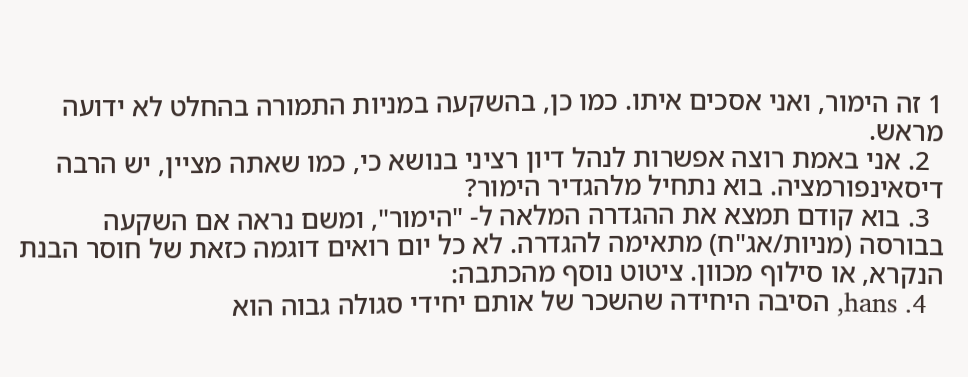1 זה הימור, ואני אסכים איתו. כמו כן, בהשקעה במניות התמורה בהחלט לא ידועה מראש.
  2. אני באמת רוצה אפשרות לנהל דיון רציני בנושא כי, כמו שאתה מציין, יש הרבה דיסאינפורמציה. בוא נתחיל מלהגדיר הימור?
  3. בוא קודם תמצא את ההגדרה המלאה ל- "הימור", ומשם נראה אם השקעה בבורסה (מניות/אג"ח) מתאימה להגדרה. לא כל יום רואים דוגמה כזאת של חוסר הבנת הנקרא, או סילוף מכוון. ציטוט נוסף מהכתבה:
  4. hans, הסיבה היחידה שהשכר של אותם יחידי סגולה גבוה הוא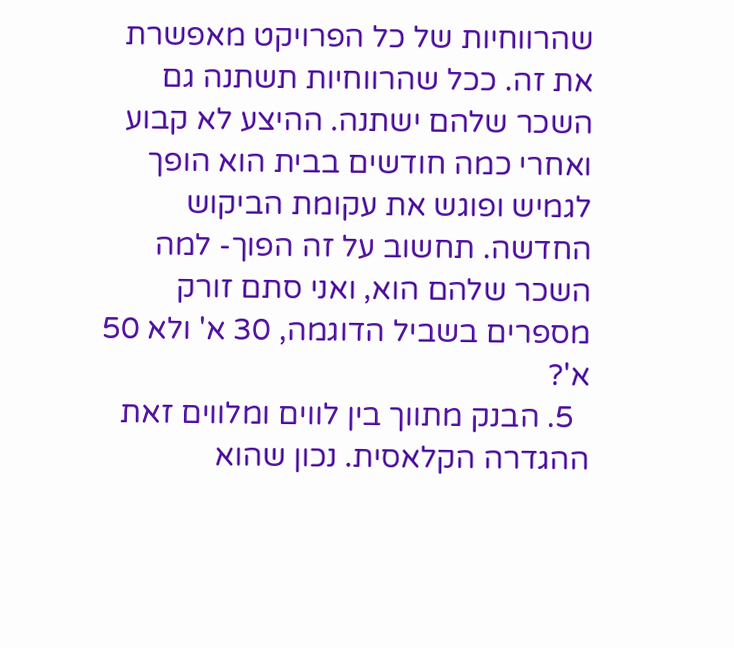שהרווחיות של כל הפרויקט מאפשרת את זה. ככל שהרווחיות תשתנה גם השכר שלהם ישתנה. ההיצע לא קבוע ואחרי כמה חודשים בבית הוא הופך לגמיש ופוגש את עקומת הביקוש החדשה. תחשוב על זה הפוך- למה השכר שלהם הוא, ואני סתם זורק מספרים בשביל הדוגמה, 30 א' ולא 50 א'?
  5. הבנק מתווך בין לווים ומלווים זאת ההגדרה הקלאסית. נכון שהוא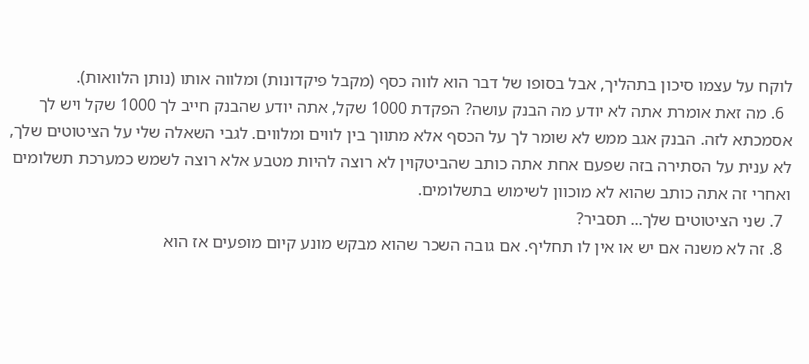לוקח על עצמו סיכון בתהליך, אבל בסופו של דבר הוא לווה כסף (מקבל פיקדונות) ומלווה אותו (נותן הלוואות).
  6. מה זאת אומרת אתה לא יודע מה הבנק עושה? הפקדת 1000 שקל, אתה יודע שהבנק חייב לך 1000 שקל ויש לך אסמכתא לזה. הבנק אגב ממש לא שומר לך על הכסף אלא מתווך בין לווים ומלווים. לגבי השאלה שלי על הציטוטים שלך, לא ענית על הסתירה בזה שפעם אחת אתה כותב שהביטקוין לא רוצה להיות מטבע אלא רוצה לשמש כמערכת תשלומים ואחרי זה אתה כותב שהוא לא מוכוון לשימוש בתשלומים.
  7. שני הציטוטים שלך... תסביר?
  8. זה לא משנה אם יש או אין לו תחליף. אם גובה השכר שהוא מבקש מונע קיום מופעים אז הוא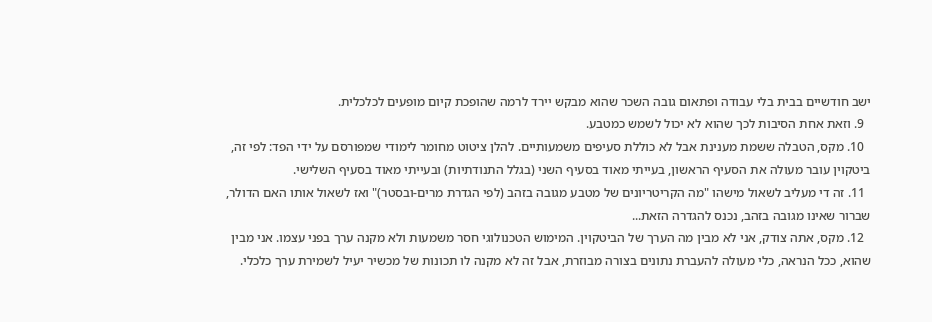ישב חודשיים בבית בלי עבודה ופתאום גובה השכר שהוא מבקש יירד לרמה שהופכת קיום מופעים לכלכלית.
  9. וזאת אחת הסיבות לכך שהוא לא יכול לשמש כמטבע.
  10. מקס, הטבלה ששמת מענינת אבל לא כוללת סעיפים משמעותיים. להלן ציטוט מחומר לימודי שמפורסם על ידי הפד: לפי זה, ביטקוין עובר מעולה את הסעיף הראשון, בעייתי מאוד בסעיף השני (בגלל התנודתיות) ובעייתי מאוד בסעיף השלישי.
  11. זה די מעליב לשאול מישהו "מה הקריטריונים של מטבע מגובה בזהב (לפי הגדרת מרים-ובסטר)" ואז לשאול אותו האם הדולר, שברור שאינו מגובה בזהב, נכנס להגדרה הזאת...
  12. מקס, אתה צודק, אני לא מבין מה הערך של הביטקוין. המימוש הטכנולוגי חסר משמעות ולא מקנה ערך בפני עצמו. אני מבין שהוא, ככל הנראה, כלי מעולה להעברת נתונים בצורה מבוזרת, אבל זה לא מקנה לו תכונות של מכשיר יעיל לשמירת ערך כלכלי.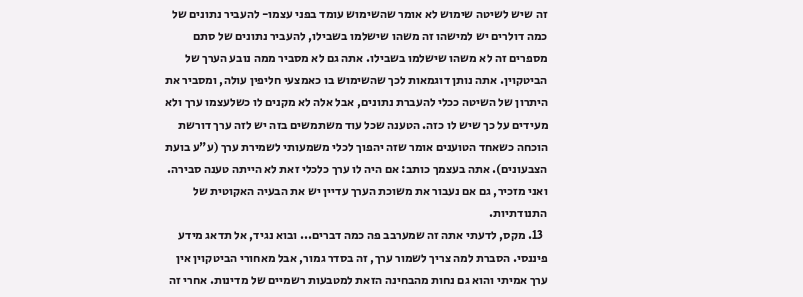זה שיש לשיטה שימוש לא אומר שהשימוש עומד בפני עצמו- להעביר נתונים של כמה דולרים יש למישהו זה משהו שישלמו בשבילו, להעביר נתונים של סתם מספרים זה לא משהו שישלמו בשבילו. אתה גם לא מסביר ממה נובע הערך של הביטקוין. אתה נותן דוגמאות לכך שהשימוש בו כאמצעי חליפין עולה, ומסביר את היתרון של השיטה ככלי להעברת נתונים, אבל אלה לא מקנים לו כשלעצמו ערך ולא מעידים על כך שיש לו כזה. הטענה שכל עוד משתמשים בזה יש לזה ערך דורשת הוכחה כשאחד הטוענים אומר שזה יהפוך לכלי משמעותי לשמירת ערך (ע"ע בועת הצבעונים). אתה בעצמך כותב: אם היה לו ערך כלכלי זאת לא הייתה טענה סבירה. ואני מזכיר, גם אם נעבור את משוכת הערך עדיין יש את הבעיה האקוטית של התנודתיות.
  13. מקס, לדעתי אתה זה שמערבב פה כמה דברים... ובוא נגיד, אל תדאג מידע פיננסי. הסברת למה צריך לשמור ערך, זה בסדר גמור, אבל מאחורי הביטקוין אין ערך אמיתי והוא גם נחות מהבחינה הזאת למטבעות רשמיים של מדינות. אחרי זה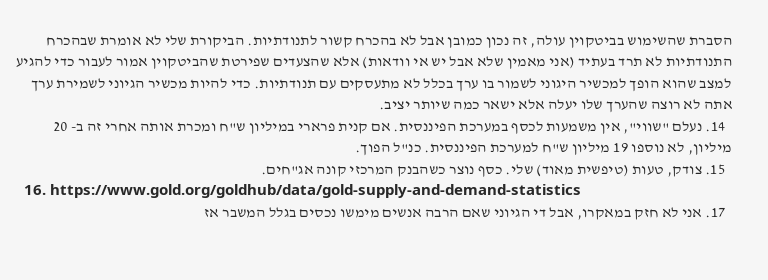הסברת שהשימוש בביטקוין עולה, זה נכון כמובן אבל לא בהכרח קשור לתנודתיות. הביקורת שלי לא אומרת שבהכרח התנודתיות לא תרד בעתיד (אני מאמין שלא אבל יש אי וודאות) אלא שהצעדים שפירטת שהביטקוין אמור לעבור כדי להגיע למצב שהוא הופך למכשיר היגוני לשמור בו ערך בכלל לא מתעסקים עם תנודתיות. כדי להיות מכשיר הגיוני לשמירת ערך אתה לא רוצה שהערך שלו יעלה אלא ישאר כמה שיותר יציב.
  14. נעלם "שווי", אין משמעות לכסף במערכת הפיננסית. אם קנית פרארי במיליון ש"ח ומכרת אותה אחרי זה ב- 20 מיליון, לא נוספו 19 מיליון ש"ח למערכת הפיננסית. כנ"ל הפוך.
  15. צודק, טעות (טיפשית מאוד) שלי. כסף נוצר כשהבנק המרכזי קונה אג"חים.
  16. https://www.gold.org/goldhub/data/gold-supply-and-demand-statistics
  17. אני לא חזק במאקרו, אבל די הגיוני שאם הרבה אנשים מימשו נכסים בגלל המשבר אז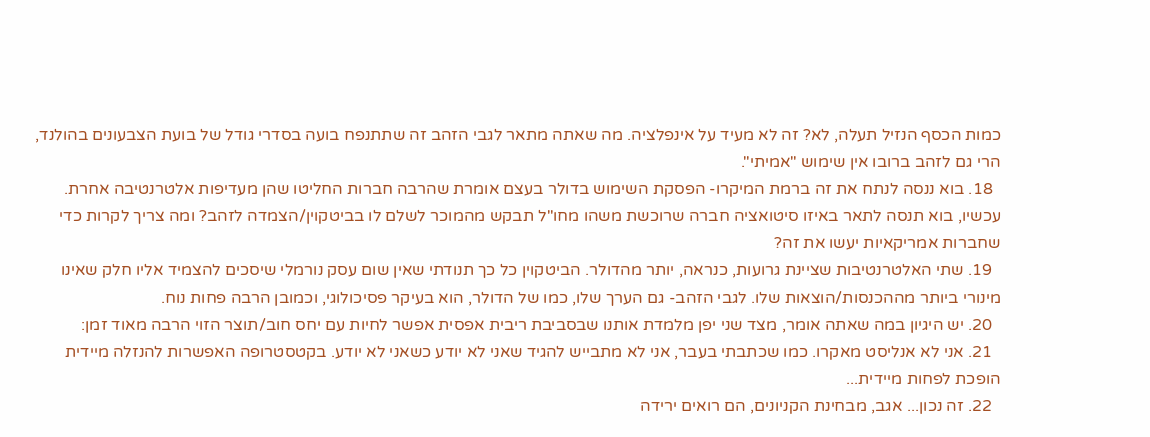כמות הכסף הנזיל תעלה, לא? זה לא מעיד על אינפלציה. מה שאתה מתאר לגבי הזהב זה שתתנפח בועה בסדרי גודל של בועת הצבעונים בהולנד, הרי גם לזהב ברובו אין שימוש "אמיתי".
  18. בוא ננסה לנתח את זה ברמת המיקרו- הפסקת השימוש בדולר בעצם אומרת שהרבה חברות החליטו שהן מעדיפות אלטרנטיבה אחרת. עכשיו, בוא תנסה לתאר באיזו סיטואציה חברה שרוכשת משהו מחו"ל תבקש מהמוכר לשלם לו בביטקוין/הצמדה לזהב? ומה צריך לקרות כדי שחברות אמריקאיות יעשו את זה?
  19. שתי האלטרנטיבות שציינת גרועות, כנראה, יותר מהדולר. הביטקוין כל כך תנודתי שאין שום עסק נורמלי שיסכים להצמיד אליו חלק שאינו מינורי ביותר מההכנסות/הוצאות שלו. לגבי הזהב- גם הערך שלו, כמו של הדולר, הוא בעיקר פסיכולוגי, וכמובן הרבה פחות נוח.
  20. יש היגיון במה שאתה אומר, מצד שני יפן מלמדת אותנו שבסביבת ריבית אפסית אפשר לחיות עם יחס חוב/תוצר הזוי הרבה מאוד זמן:
  21. אני לא אנליסט מאקרו. כמו שכתבתי בעבר, אני לא מתבייש להגיד שאני לא יודע כשאני לא יודע. בקטסטרופה האפשרות להנזלה מיידית הופכת לפחות מיידית...
  22. זה נכון... אגב, מבחינת הקניונים, הם רואים ירידה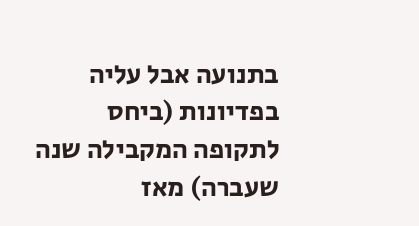בתנועה אבל עליה בפדיונות (ביחס לתקופה המקבילה שנה שעברה) מאז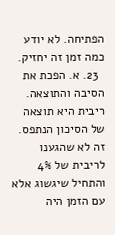הפתיחה. לא יודע כמה זמן זה יחזיק.
  23. א. הפכת את הסיבה והתוצאה. ריבית היא תוצאה של הסיכון הנתפס. זה לא שהגענו לריבית של 4% והתחיל שיגשוג אלא עם הזמן היה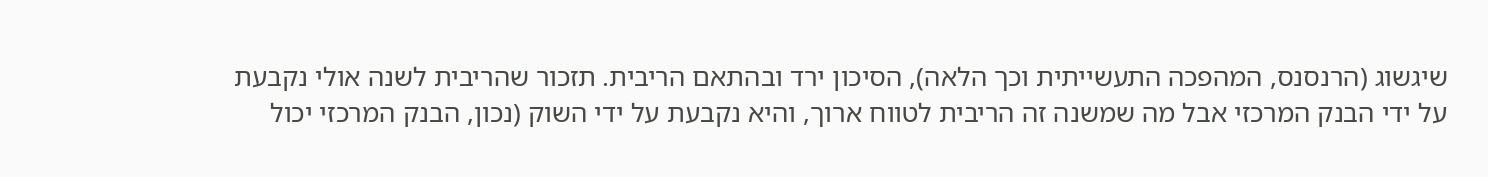שיגשוג (הרנסנס, המהפכה התעשייתית וכך הלאה), הסיכון ירד ובהתאם הריבית. תזכור שהריבית לשנה אולי נקבעת על ידי הבנק המרכזי אבל מה שמשנה זה הריבית לטווח ארוך, והיא נקבעת על ידי השוק (נכון, הבנק המרכזי יכול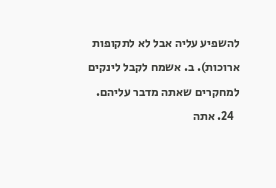להשפיע עליה אבל לא לתקופות ארוכות). ב. אשמח לקבל לינקים למחקרים שאתה מדבר עליהם.
  24. אתה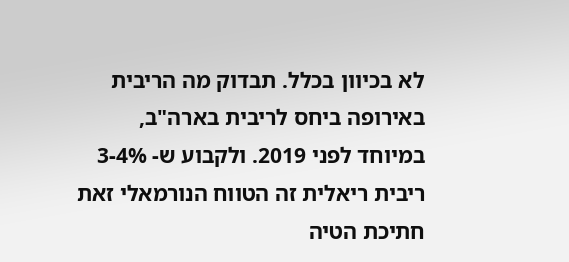לא בכיוון בכלל. תבדוק מה הריבית באירופה ביחס לריבית בארה"ב, במיוחד לפני 2019. ולקבוע ש- 3-4% ריבית ריאלית זה הטווח הנורמאלי זאת חתיכת הטיה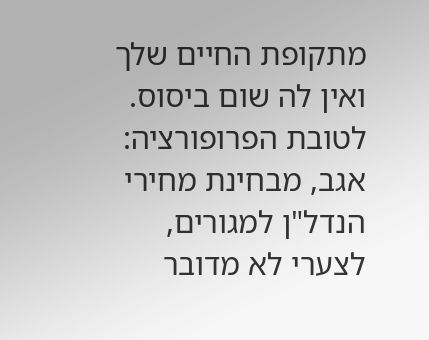מתקופת החיים שלך ואין לה שום ביסוס. לטובת הפרופורציה: אגב, מבחינת מחירי הנדל"ן למגורים, לצערי לא מדובר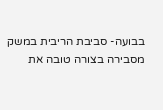בבועה- סביבת הריבית במשק מסבירה בצורה טובה את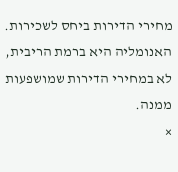מחירי הדירות ביחס לשכירות. האנומליה היא ברמת הריבית, לא במחירי הדירות שמושפעות ממנה.
×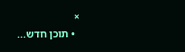×
  • תוכן חדש...